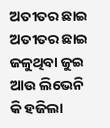ଅତୀତର ଛାଇ
ଅତୀତର ଛାଇ
ଜଳୁଥିବା ଜୁଇ ଆଉ ଲିଭେନି
କି ହଜିଲା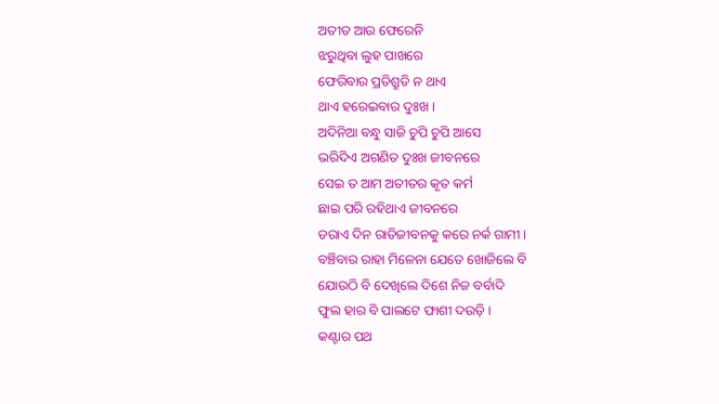ଅତୀତ ଆଉ ଫେରେନି
ଝରୁଥିବା ଲୁହ ପାଖରେ
ଫେରିବାର ପ୍ରତିଶ୍ରୁତି ନ ଥାଏ
ଥାଏ ହରେଇବାର ଦୁଃଖ ।
ଅଦିନିଆ ବନ୍ଧୁ ସାଜି ଚୁପି ଚୁପି ଆସେ
ଭରିଦିଏ ଅଗଣିତ ଦୁଃଖ ଜୀବନରେ
ସେଇ ତ ଆମ ଅତୀତର କୃତ କର୍ମ
ଛାଇ ପରି ରହିଥାଏ ଜୀବନରେ
ଡରାଏ ଦିନ ରାତିଜୀବନକୁ କରେ ନର୍କ ଗାମୀ ।
ବଞ୍ଚିବାର ରାହା ମିଳେନା ଯେତେ ଖୋଜିଲେ ବି
ଯୋଉଠି ବି ଦେଖିଲେ ଦିଶେ ନିଜ ବର୍ବାଦି
ଫୁଲ ହାର ବି ପାଲଟେ ଫାଶୀ ଦଉଡ଼ି ।
କଣ୍ଟାର ପଥ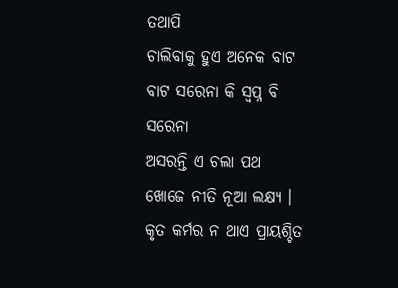ତଥାପି
ଚାଲିବାକୁ ହୁଏ ଅନେକ ବାଟ
ବାଟ ସରେନା କି ସ୍ୱପ୍ନ ବି ସରେନା
ଅସରନ୍ତି ଏ ଚଲା ପଥ
ଖୋଜେ ନୀତି ନୂଆ ଲକ୍ଷ୍ୟ ।
କୃତ କର୍ମର ନ ଥାଏ ପ୍ରାୟଶ୍ଚିତ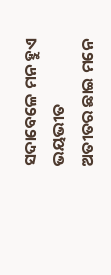ସଦାବେଳେ ମନ ହୁଏ ଭୟଭୀତ
ଅତୀତର ଛାଇ ମନେ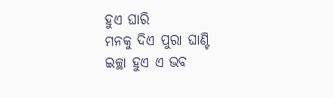ହୁଏ ଘାରି
ମନକୁ ଦିଏ ପୁରା ଘାଣ୍ଟି
ଇଚ୍ଛା ହୁଏ ଏ ଭବ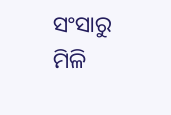ସଂସାରୁ
ମିଳି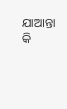ଯାଆନ୍ତା କି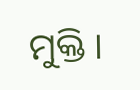ମୁକ୍ତି ।